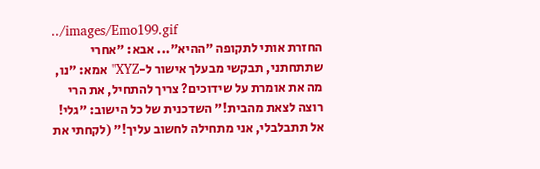../images/Emo199.gif
החזרת אותי לתקופה "ההיא"... אבא: "אחרי שתתחתני, תבקשי מבעלך אישור ל-XYZ" אמא: "נו, מה את אומרת על שידוכים? צריך להתחיל, את הרי רוצה לצאת מהבית!" השדכנית של כל הישוב: "גלי! אל תתבלבלי, אני מתחילה לחשוב עליך!" (לקחתי את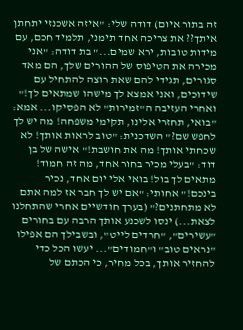זה בתור איום) דודה שלי: "איזה אשכנזי יתחתן איתך?? את צריכה אחד תימני, תלמיד חכם, עם מידות טובות, ירא שמים..." בת דודה: "אני מכירה את הטיפוס של ההורים שלך, הם מאד סגורים, תגידי להם שאת רוצה להתחיל עם שידוכים, ואני אמצא לך מישהו שמתאים לך!" ואחרי העזיבה ה"זמירות" לא הפסיקו... אמא: "בואי, תחזרי אלינו, תקימי משפחה! מה יש לך לחפש שם?" השדכנית: "טוב לראות אותך! לא שכחתי אותך! מה את חושבת!" אישה של בן דוד: "בעלי מכיר בחור אחד, מה זה חמוד! מתאים לך בול! בואי אלי יום אחד, נכיר בינכם!" אחותי: "אם יש לך חבר אז למה אתם לא מתחתנים?" (בערך חודשיים אחרי שהתחלנו לצאת...) ינסו לשכנע אותך הרבה עם בחורים "עשירים", "חרדים לייט", ובשבילך הם אפילו "נראים טוב" ו"חמודים"... יעשו הכל כדי להחזיר אותך, בכל מחיר, כי הכתם של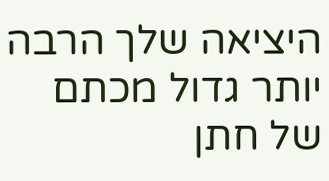היציאה שלך הרבה יותר גדול מכתם של חתן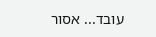עובד... אסור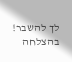לך להשבר!
בהצלחה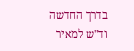בדרך החדשה
וד"ש למאיר